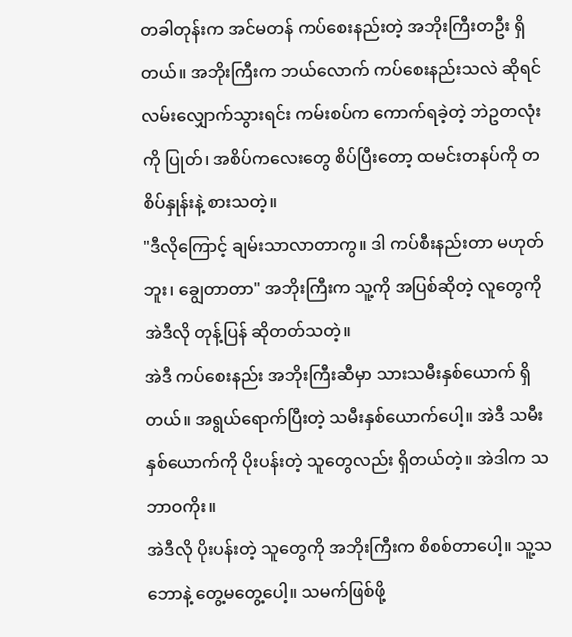တခါတုန်းက အင်မတန် ကပ်စေးနည်းတဲ့ အဘိုးကြီးတဦး ရှိတယ်။ အဘိုးကြီးက ဘယ်လောက် ကပ်စေးနည်းသလဲ ဆိုရင် လမ်းလျှောက်သွားရင်း ကမ်းစပ်က ကောက်ရခဲ့တဲ့ ဘဲဥတလုံးကို ပြုတ်၊ အစိပ်ကလေးတွေ စိပ်ပြီးတော့ ထမင်းတနပ်ကို တစိပ်နှုန်းနဲ့ စားသတဲ့။
"ဒီလိုကြောင့် ချမ်းသာလာတာကွ။ ဒါ ကပ်စီးနည်းတာ မဟုတ်ဘူး၊ ချွေတာတာ" အဘိုးကြီးက သူ့ကို အပြစ်ဆိုတဲ့ လူတွေကို အဲဒီလို တုန့်ပြန် ဆိုတတ်သတဲ့။
အဲဒီ ကပ်စေးနည်း အဘိုးကြီးဆီမှာ သားသမီးနှစ်ယောက် ရှိတယ်။ အရွယ်ရောက်ပြီးတဲ့ သမီးနှစ်ယောက်ပေါ့။ အဲဒီ သမီးနှစ်ယောက်ကို ပိုးပန်းတဲ့ သူတွေလည်း ရှိတယ်တဲ့။ အဲဒါက သဘာဝကိုး။
အဲဒီလို ပိုးပန်းတဲ့ သူတွေကို အဘိုးကြီးက စိစစ်တာပေါ့။ သူ့သဘောနဲ့ တွေ့မတွေ့ပေါ့။ သမက်ဖြစ်ဖို့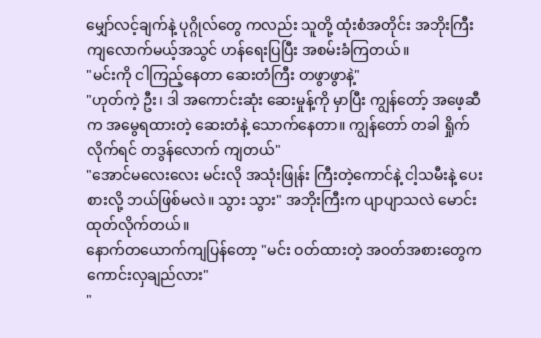မျှော်လင့်ချက်နဲ့ ပုဂ္ဂိုလ်တွေ ကလည်း သူတို့ ထုံးစံအတိုင်း အဘိုးကြီး ကျလောက်မယ့်အသွင် ဟန်ရေးပြပြီး အစမ်းခံကြတယ်။
"မင်းကို ငါကြည့်နေတာ ဆေးတံကြီး တဖွာဖွာနဲ့"
"ဟုတ်ကဲ့ ဦး၊ ဒါ အကောင်းဆုံး ဆေးမှုန့်ကို မှာပြီး ကျွန်တော့် အဖေ့ဆီက အမွေရထားတဲ့ ဆေးတံနဲ့ သောက်နေတာ။ ကျွန်တော် တခါ ရှိုက်လိုက်ရင် တဒွန်လောက် ကျတယ်"
"အောင်မလေးလေး မင်းလို အသုံးဖြုန်း ကြီးတဲ့ကောင်နဲ့ ငါ့သမီးနဲ့ ပေးစားလို့ ဘယ်ဖြစ်မလဲ။ သွား သွား" အဘိုးကြီးက ပျာပျာသလဲ မောင်းထုတ်လိုက်တယ်။
နောက်တယောက်ကျပြန်တော့ "မင်း ဝတ်ထားတဲ့ အဝတ်အစားတွေက ကောင်းလှချည်လား"
"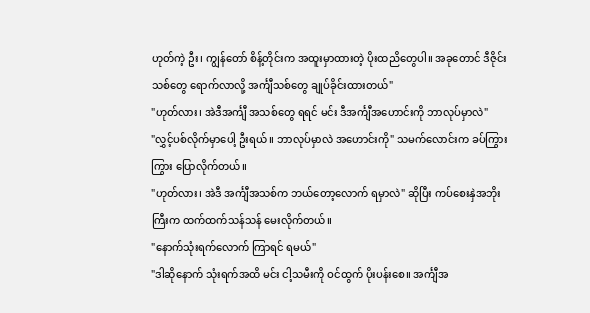ဟုတ်ကဲ့ ဦး၊ ကျွန်တော် စိန့်တိုင်းက အထူးမှာထားတဲ့ ပိုးထညိတွေပါ။ အခုတောင် ဒီဇိုင်းသစ်တွေ ရောက်လာလို့ အင်္ကျီသစ်တွေ ချုပ်ခိုင်းထားတယ်"
"ဟုတ်လား၊ အဲဒီအင်္ကျီ အသစ်တွေ ရရင် မင်း ဒီအင်္ကျီအဟောင်းကို ဘာလုပ်မှာလဲ"
"လွှင့်ပစ်လိုက်မှာပေါ့ ဦးရယ်။ ဘာလုပ်မှာလဲ အဟောင်းကို" သမက်လောင်းက ခပ်ကြွားကြွား ပြောလိုက်တယ်။
"ဟုတ်လား၊ အဲဒီ အင်္ကျီအသစ်က ဘယ်တော့လောက် ရမှာလဲ" ဆိုပြီး ကပ်စေးနှဲအဘိုးကြီးက ထက်ထက်သန်သန် မေးလိုက်တယ်။
"နောက်သုံးရက်လောက် ကြာရင် ရမယ်"
"ဒါဆိုနောက် သုံးရက်အထိ မင်း ငါ့သမီးကို ဝင်ထွက် ပိုးပန်းစေ။ အင်္ကျီအ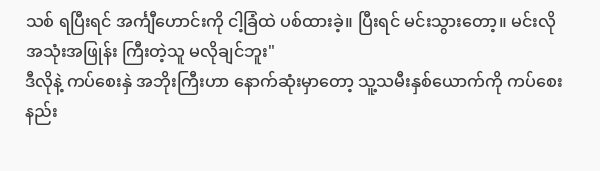သစ် ရပြီးရင် အင်္ကျီဟောင်းကို ငါ့ခြံထဲ ပစ်ထားခဲ့။ ပြီးရင် မင်းသွားတော့။ မင်းလို အသုံးအဖြုန်း ကြီးတဲ့သူ မလိုချင်ဘူး"
ဒီလိုနဲ့ ကပ်စေးနှဲ အဘိုးကြီးဟာ နောက်ဆုံးမှာတော့ သူ့သမီးနှစ်ယောက်ကို ကပ်စေးနည်း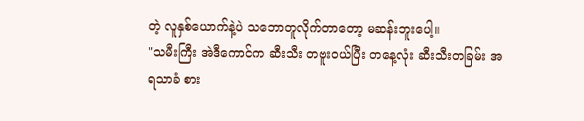တဲ့ လူနှစ်ယောက်နဲ့ပဲ သဘောတူလိုက်တာတော့ မဆန်းဘူးပေါ့။
"သမီးကြီး အဲဒီကောင်က ဆီးသီး တဗူးဝယ်ပြီး တနေ့လုံး ဆီးသီးတခြမ်း အရသာခံ စား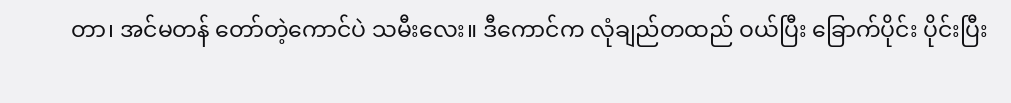တာ၊ အင်မတန် တော်တဲ့ကောင်ပဲ သမီးလေး။ ဒီကောင်က လုံချည်တထည် ဝယ်ပြီး ခြောက်ပိုင်း ပိုင်းပြီး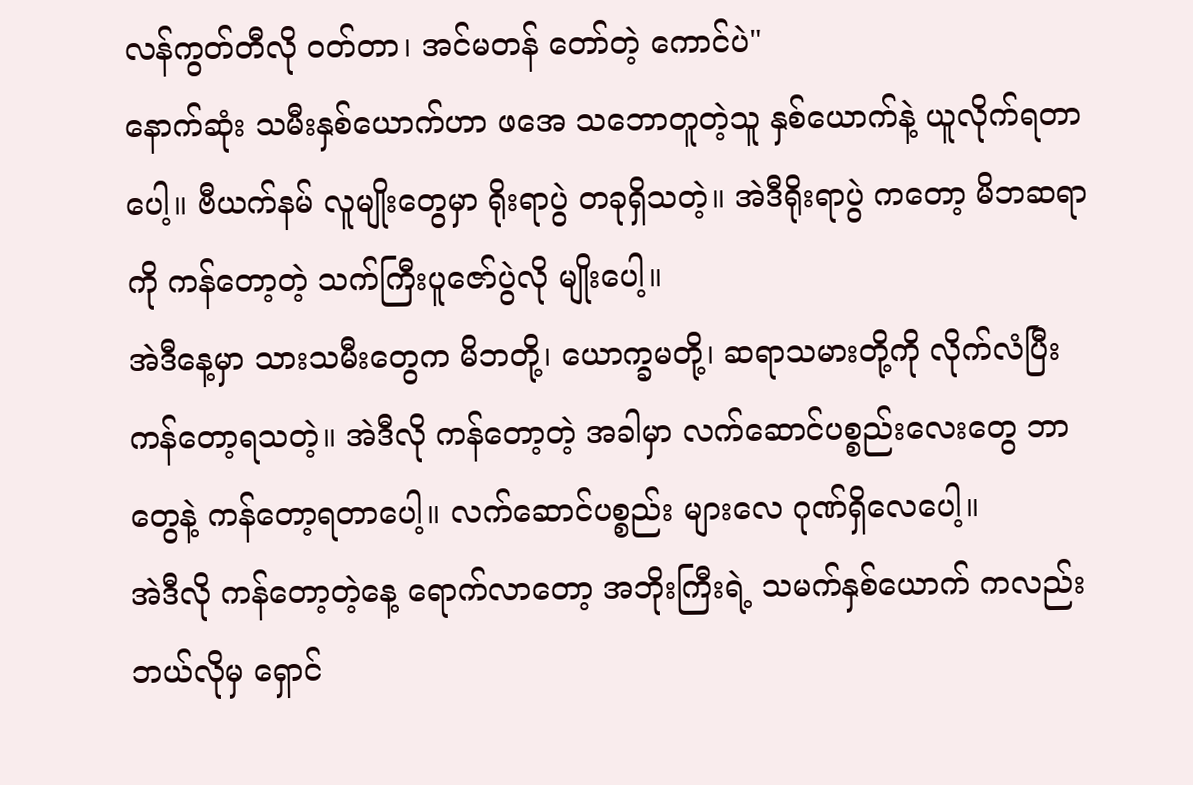လန်ကွတ်တီလို ဝတ်တာ၊ အင်မတန် တော်တဲ့ ကောင်ပဲ"
နောက်ဆုံး သမီးနှစ်ယောက်ဟာ ဖအေ သဘောတူတဲ့သူ နှစ်ယောက်နဲ့ ယူလိုက်ရတာပေါ့။ ဗီယက်နမ် လူမျိုးတွေမှာ ရိုးရာပွဲ တခုရှိသတဲ့။ အဲဒီရိုးရာပွဲ ကတော့ မိဘဆရာကို ကန်တော့တဲ့ သက်ကြီးပူဇော်ပွဲလို မျိုးပေါ့။
အဲဒီနေ့မှာ သားသမီးတွေက မိဘတို့၊ ယောက္ခမတို့၊ ဆရာသမားတို့ကို လိုက်လံပြီး ကန်တော့ရသတဲ့။ အဲဒီလို ကန်တော့တဲ့ အခါမှာ လက်ဆောင်ပစ္စည်းလေးတွေ ဘာတွေနဲ့ ကန်တော့ရတာပေါ့။ လက်ဆောင်ပစ္စည်း များလေ ဂုဏ်ရှိလေပေါ့။
အဲဒီလို ကန်တော့တဲ့နေ့ ရောက်လာတော့ အဘိုးကြီးရဲ့ သမက်နှစ်ယောက် ကလည်း ဘယ်လိုမှ ရှောင်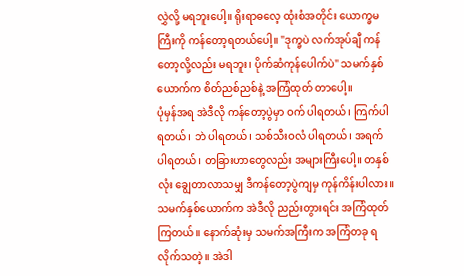လွှဲလို့ မရဘူးပေါ့။ ရိုးရာဓလေ့ ထုံးစံအတိုင်း ယောက္ခမကြီးကို ကန်တော့ရတယ်ပေါ့။ "ဒုက္ခပဲ လက်အုပ်ချီ ကန်တော့လို့လည်း မရဘူး၊ ပိုက်ဆံကုန်ပေါက်ပဲ" သမက်နှစ်ယောက်က စိတ်ညစ်ညစ်နဲ့ အကြံထုတ် တာပေါ့။
ပုံမှန်အရ အဲဒီလို ကန်တော့ပွဲမှာ ဝက် ပါရတယ်၊ ကြက်ပါရတယ်၊ ဘဲ ပါရတယ်၊ သစ်သီးဝလံ ပါရတယ်၊ အရက် ပါရတယ်၊ တခြားဟာတွေလည်း အများကြီးပေါ့။ တနှစ်လုံး ချွေတာလာသမျှ ဒီကန်တော့ပွဲကျမှ ကုန်ကိန်းပါလား။
သမက်နှစ်ယောက်က အဲဒီလို ညည်းတွားရင်း အကြံထုတ် ကြတယ်။ နောက်ဆုံးမှ သမက်အကြီးက အကြံတခု ရ လိုက်သတဲ့။ အဲဒါ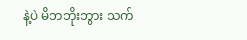နဲ့ပဲ မိဘဘိုးဘွား သက်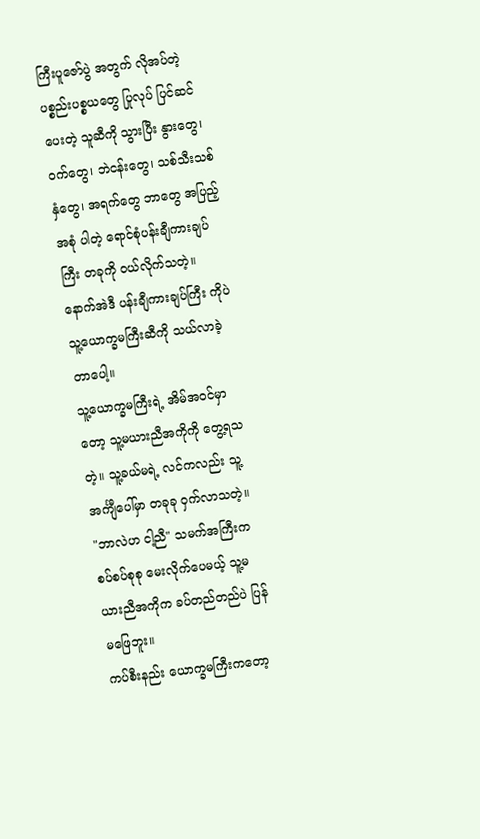ကြီးပူဇော်ပွဲ အတွက် လိုအပ်တဲ့ ပစ္စည်းပစ္စယတွေ ပြုလုပ် ပြင်ဆင်ပေးတဲ့ သူဆီကို သွားပြီး နွားတွေ၊ ဝက်တွေ၊ ဘဲငန်းတွေ၊ သစ်သီးသစ်နှံတွေ၊ အရက်တွေ ဘာတွေ အပြည့်အစုံ ပါတဲ့ ရောင်စုံပန်းချီကားချပ်ကြီး တခုကို ဝယ်လိုက်သတဲ့။ နောက်အဲဒီ ပန်းချီကားချပ်ကြီး ကိုပဲ သူ့ယောက္ခမကြီးဆီကို သယ်လာခဲ့တာပေါ့။
သူ့ယောက္ခမကြီးရဲ့ အိမ်အဝင်မှာတော့ သူ့မယားညီအကိုကို တွေ့ရသတဲ့။ သူ့ခယ်မရဲ့ လင်ကလည်း သူ့အင်္ကျီပေါ်မှာ တခုခု ဝှက်လာသတဲ့။ "ဘာလဲဟ ငါ့ညီ" သမက်အကြီးက စပ်စပ်စုစု မေးလိုက်ပေမယ့် သူ့မယားညီအကိုက ခပ်တည်တည်ပဲ ပြန်မဖြေဘူး။
ကပ်စီးနည်း ယောက္ခမကြီးကတော့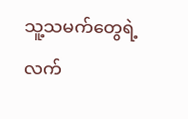သူ့သမက်တွေရဲ့ လက်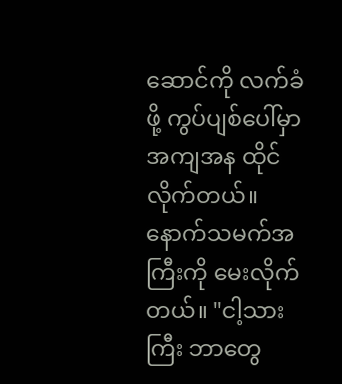ဆောင်ကို လက်ခံဖို့ ကွပ်ပျစ်ပေါ်မှာ အကျအန ထိုင်လိုက်တယ်။ နောက်သမက်အကြီးကို မေးလိုက်တယ်။ "ငါ့သားကြီး ဘာတွေ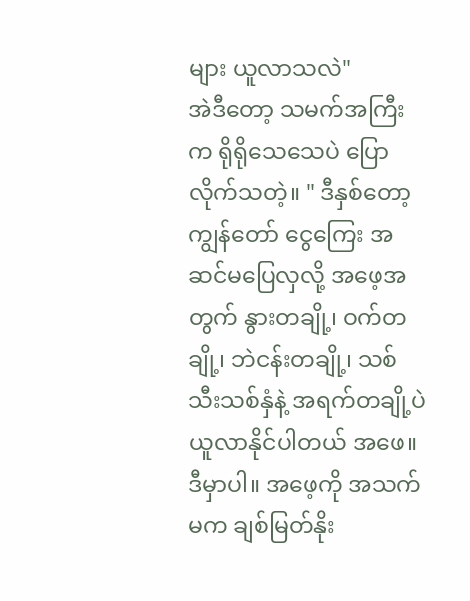များ ယူလာသလဲ"
အဲဒီတော့ သမက်အကြီးက ရိုရိုသေသေပဲ ပြောလိုက်သတဲ့။ " ဒီနှစ်တော့ ကျွန်တော် ငွေကြေး အဆင်မပြေလှလို့ အဖေ့အတွက် နွားတချို့၊ ဝက်တချို့၊ ဘဲငန်းတချို့၊ သစ်သီးသစ်နှံနဲ့ အရက်တချို့ပဲ ယူလာနိုင်ပါတယ် အဖေ။ ဒီမှာပါ။ အဖေ့ကို အသက်မက ချစ်မြတ်နိုး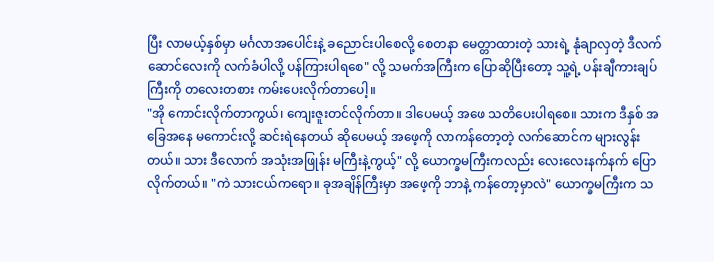ပြီး လာမယ့်နှစ်မှာ မင်္ဂလာအပေါင်းနဲ့ ခညောင်းပါစေလို့ စေတနာ မေတ္တာထားတဲ့ သားရဲ့ နုံချာလှတဲ့ ဒီလက်ဆောင်လေးကို လက်ခံပါလို့ ပန်ကြားပါရစေ" လို့ သမက်အကြီးက ပြောဆိုပြီးတော့ သူ့ရဲ့ ပန်းချီကားချပ်ကြီးကို တလေးတစား ကမ်းပေးလိုက်တာပေါ့။
"အို ကောင်းလိုက်တာကွယ်၊ ကျေးဇူးတင်လိုက်တာ။ ဒါပေမယ့် အဖေ သတိပေးပါရစေ။ သားက ဒီနှစ် အခြေအနေ မကောင်းလို့ ဆင်းရဲနေတယ် ဆိုပေမယ့် အဖေ့ကို လာကန်တော့တဲ့ လက်ဆောင်က များလွန်းတယ်။ သား ဒီလောက် အသုံးအဖြုန်း မကြီးနဲ့ကွယ့်" လို့ ယောက္ခမကြီးကလည်း လေးလေးနက်နက် ပြောလိုက်တယ်။ "ကဲ သားငယ်ကရော။ ခုအချိန်ကြီးမှာ အဖေ့ကို ဘာနဲ့ ကန်တော့မှာလဲ" ယောက္ခမကြီးက သ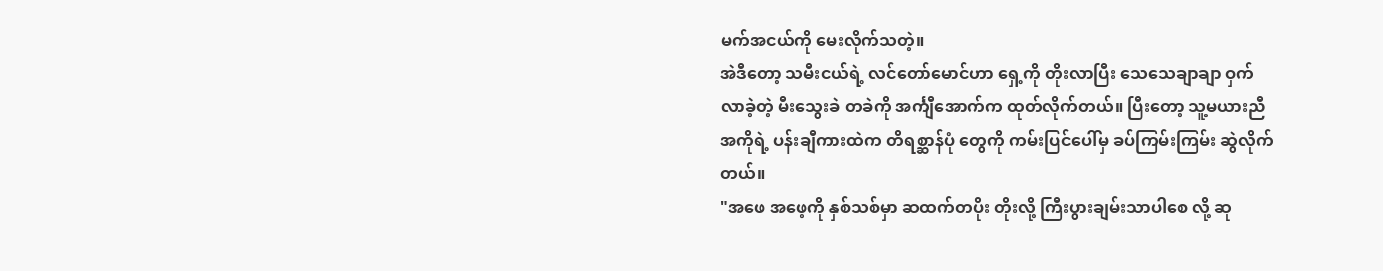မက်အငယ်ကို မေးလိုက်သတဲ့။
အဲဒီတော့ သမီးငယ်ရဲ့ လင်တော်မောင်ဟာ ရှေ့ကို တိုးလာပြီး သေသေချာချာ ဝှက်လာခဲ့တဲ့ မီးသွေးခဲ တခဲကို အင်္ကျီအောက်က ထုတ်လိုက်တယ်။ ပြီးတော့ သူ့မယားညီ အကိုရဲ့ ပန်းချီကားထဲက တိရစ္ဆာန်ပုံ တွေကို ကမ်းပြင်ပေါ်မှ ခပ်ကြမ်းကြမ်း ဆွဲလိုက်တယ်။
"အဖေ အဖေ့ကို နှစ်သစ်မှာ ဆထက်တပိုး တိုးလို့ ကြီးပွားချမ်းသာပါစေ လို့ ဆု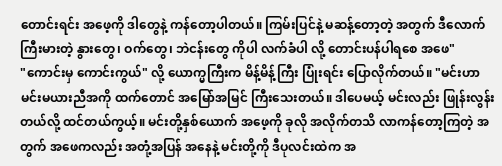တောင်းရင်း အဖေ့ကို ဒါတွေနဲ့ ကန်တော့ပါတယ်။ ကြမ်းပြင်နဲ့ မဆန့်တော့တဲ့ အတွက် ဒီလောက်ကြီးမားတဲ့ နွားတွေ၊ ဝက်တွေ၊ ဘဲငန်းတွေ ကိုပါ လက်ခံပါ လို့ တောင်းပန်ပါရစေ အဖေ"
"ကောင်းမှ ကောင်းကွယ်" လို့ ယောက္မကြီးက မိန့်မိန့်ကြီး ပြုံးရင်း ပြောလိုက်တယ်။ "မင်းဟာ မင်းမယားညီအကို ထက်တောင် အမြော်အမြင် ကြီးသေးတယ်။ ဒါပေမယ့် မင်းလည်း ဖြုန်းလွန်းတယ်လို့ ထင်တယ်ကွယ့်။ မင်းတို့နှစ်ယောက် အဖေ့ကို ခုလို အလိုက်တသိ လာကန်တော့ကြတဲ့ အတွက် အဖေကလည်း အတုံ့အပြန် အနေနဲ့ မင်းတို့ကို ဒီပုလင်းထဲက အ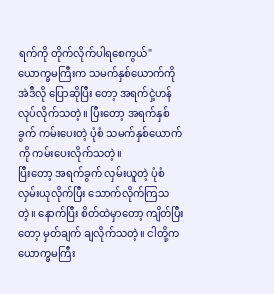ရက်ကို တိုက်လိုက်ပါရစေကွယ်" ယောက္ခမကြီးက သမက်နှစ်ယောက်ကို အဲဒီလို ပြောဆိုပြီး တော့ အရက်ငှဲ့ဟန် လုပ်လိုက်သတဲ့။ ပြီးတော့ အရက်နှစ်ခွက် ကမ်းပေးတဲ့ ပုံစံ သမက်နှစ်ယောက်ကို ကမ်းပေးလိုက်သတဲ့။
ပြီးတော့ အရက်ခွက် လှမ်းယူတဲ့ ပုံစံ လှမ်းယုလိုက်ပြီး သောက်လိုက်ကြသတဲ့။ နောက်ပြီး စိတ်ထဲမှာတော့ ကျိတ်ပြီးတော့ မှတ်ချက် ချလိုက်သတဲ့။ ငါတို့က ယောက္ခမကြီး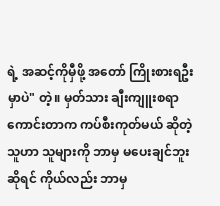ရဲ့ အဆင့်ကိုမှီဖို့ အတော် ကြိုးစားရဦးမှာပဲ" တဲ့။ မှတ်သား ချီးကျူးစရာကောင်းတာက ကပ်စီးကုတ်မယ် ဆိုတဲ့ သူဟာ သူများကို ဘာမှ မပေးချင်ဘူးဆိုရင် ကိုယ်လည်း ဘာမှ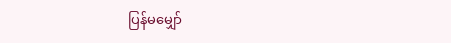ပြန်မမျှော်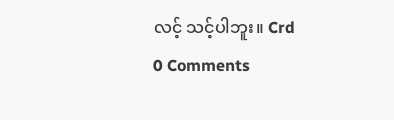လင့် သင့်ပါဘူး။ Crd
0 Comments